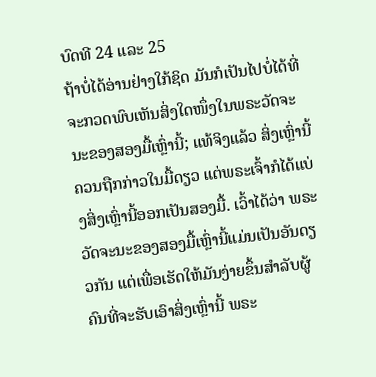ບົດທີ 24 ແລະ 25
ຖ້າບໍ່ໄດ້ອ່ານຢ່າງໃກ້ຊິດ ມັນກໍເປັນໄປບໍ່ໄດ້ທີ່ຈະກວດພົບເຫັນສິ່ງໃດໜຶ່ງໃນພຣະວັດຈະນະຂອງສອງມື້ເຫຼົ່ານີ້; ແທ້ຈິງແລ້ວ ສິ່ງເຫຼົ່ານີ້ຄວນຖືກກ່າວໃນມື້ດຽວ ແຕ່ພຣະເຈົ້າກໍໄດ້ແບ່ງສິ່ງເຫຼົ່ານີ້ອອກເປັນສອງມື້. ເວົ້າໄດ້ວ່າ ພຣະວັດຈະນະຂອງສອງມື້ເຫຼົ່ານີ້ແມ່ນເປັນອັນດຽວກັນ ແຕ່ເພື່ອເຮັດໃຫ້ມັນງ່າຍຂຶ້ນສໍາລັບຜູ້ຄົນທີ່ຈະຮັບເອົາສິ່ງເຫຼົ່ານີ້ ພຣະ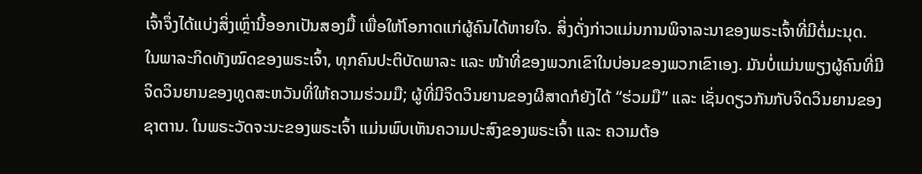ເຈົ້າຈຶ່ງໄດ້ແບ່ງສິ່ງເຫຼົ່ານີ້ອອກເປັນສອງມື້ ເພື່ອໃຫ້ໂອກາດແກ່ຜູ້ຄົນໄດ້ຫາຍໃຈ. ສິ່ງດັ່ງກ່າວແມ່ນການພິຈາລະນາຂອງພຣະເຈົ້າທີ່ມີຕໍ່ມະນຸດ. ໃນພາລະກິດທັງໝົດຂອງພຣະເຈົ້າ, ທຸກຄົນປະຕິບັດພາລະ ແລະ ໜ້າທີ່ຂອງພວກເຂົາໃນບ່ອນຂອງພວກເຂົາເອງ. ມັນບໍ່ແມ່ນພຽງຜູ້ຄົນທີ່ມີຈິດວິນຍານຂອງທູດສະຫວັນທີ່ໃຫ້ຄວາມຮ່ວມມື; ຜູ້ທີ່ມີຈິດວິນຍານຂອງຜີສາດກໍຍັງໄດ້ “ຮ່ວມມື” ແລະ ເຊັ່ນດຽວກັນກັບຈິດວິນຍານຂອງຊາຕານ. ໃນພຣະວັດຈະນະຂອງພຣະເຈົ້າ ແມ່ນພົບເຫັນຄວາມປະສົງຂອງພຣະເຈົ້າ ແລະ ຄວາມຕ້ອ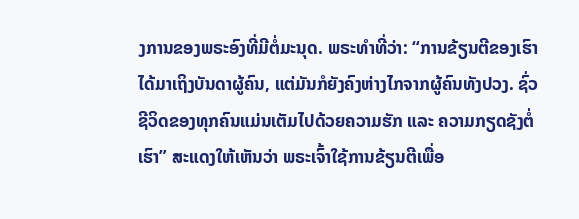ງການຂອງພຣະອົງທີ່ມີຕໍ່ມະນຸດ. ພຣະທໍາທີ່ວ່າ: “ການຂ້ຽນຕີຂອງເຮົາໄດ້ມາເຖິງບັນດາຜູ້ຄົນ, ແຕ່ມັນກໍຍັງຄົງຫ່າງໄກຈາກຜູ້ຄົນທັງປວງ. ຊົ່ວຊີວິດຂອງທຸກຄົນແມ່ນເຕັມໄປດ້ວຍຄວາມຮັກ ແລະ ຄວາມກຽດຊັງຕໍ່ເຮົາ” ສະແດງໃຫ້ເຫັນວ່າ ພຣະເຈົ້າໃຊ້ການຂ້ຽນຕີເພື່ອ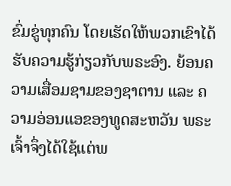ຂົ່ມຂູ່ທຸກຄົນ ໂດຍເຮັດໃຫ້ພວກເຂົາໄດ້ຮັບຄວາມຮູ້ກ່ຽວກັບພຣະອົງ. ຍ້ອນຄວາມເສື່ອມຊາມຂອງຊາຕານ ແລະ ຄວາມອ່ອນແອຂອງທູດສະຫວັນ ພຣະເຈົ້າຈຶ່ງໄດ້ໃຊ້ແຕ່ພ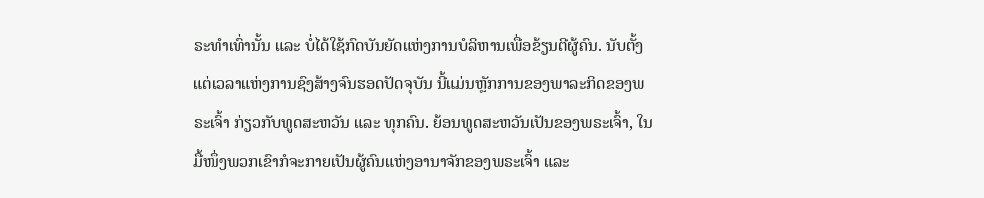ຣະທໍາເທົ່ານັ້ນ ແລະ ບໍ່ໄດ້ໃຊ້ກົດບັນຍັດແຫ່ງການບໍລິຫານເພື່ອຂ້ຽນຕີຜູ້ຄົນ. ນັບຕັ້ງແຕ່ເວລາແຫ່ງການຊົງສ້າງຈົນຮອດປັດຈຸບັນ ນີ້ແມ່ນຫຼັກການຂອງພາລະກິດຂອງພຣະເຈົ້າ ກ່ຽວກັບທູດສະຫວັນ ແລະ ທຸກຄົນ. ຍ້ອນທູດສະຫວັນເປັນຂອງພຣະເຈົ້າ, ໃນມື້ໜຶ່ງພວກເຂົາກໍຈະກາຍເປັນຜູ້ຄົນແຫ່ງອານາຈັກຂອງພຣະເຈົ້າ ແລະ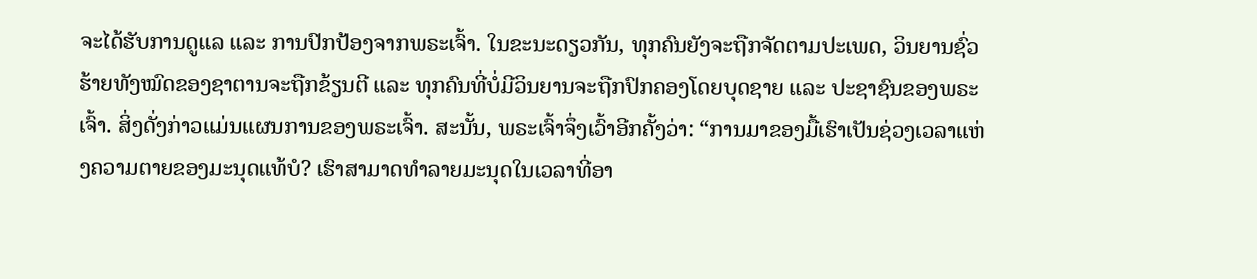ຈະໄດ້ຮັບການດູແລ ແລະ ການປົກປ້ອງຈາກພຣະເຈົ້າ. ໃນຂະນະດຽວກັນ, ທຸກຄົນຍັງຈະຖືກຈັດຕາມປະເພດ, ວິນຍານຊົ່ວຮ້າຍທັງໝົດຂອງຊາຕານຈະຖືກຂ້ຽນຕີ ແລະ ທຸກຄົນທີ່ບໍ່ມີວິນຍານຈະຖືກປົກຄອງໂດຍບຸດຊາຍ ແລະ ປະຊາຊົນຂອງພຣະເຈົ້າ. ສິ່ງດັ່ງກ່າວແມ່ນແຜນການຂອງພຣະເຈົ້າ. ສະນັ້ນ, ພຣະເຈົ້າຈຶ່ງເວົ້າອີກຄັ້ງວ່າ: “ການມາຂອງມື້ເຮົາເປັນຊ່ວງເວລາແຫ່ງຄວາມຕາຍຂອງມະນຸດແທ້ບໍ? ເຮົາສາມາດທຳລາຍມະນຸດໃນເວລາທີ່ອາ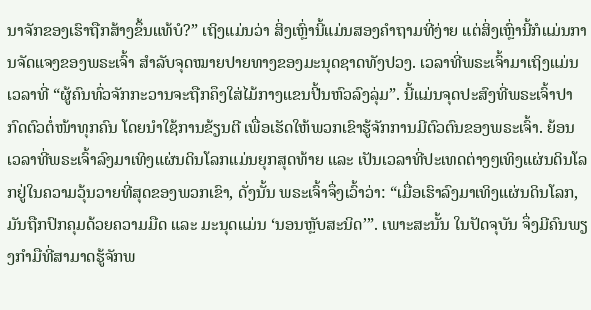ນາຈັກຂອງເຮົາຖືກສ້າງຂຶ້ນແທ້ບໍ?” ເຖິງແມ່ນວ່າ ສິ່ງເຫຼົ່ານີ້ແມ່ນສອງຄໍາຖາມທີ່ງ່າຍ ແຕ່ສິ່ງເຫຼົ່ານີ້ກໍແມ່ນການຈັດແຈງຂອງພຣະເຈົ້າ ສໍາລັບຈຸດໝາຍປາຍທາງຂອງມະນຸດຊາດທັງປວງ. ເວລາທີ່ພຣະເຈົ້າມາເຖິງແມ່ນເວລາທີ່ “ຜູ້ຄົນທົ່ວຈັກກະວານຈະຖືກຄຶງໃສ່ໄມ້ກາງແຂນປີ້ນຫົວລົງລຸ່ມ”. ນີ້ແມ່ນຈຸດປະສົງທີ່ພຣະເຈົ້າປາກົດຕົວຕໍ່ໜ້າທຸກຄົນ ໂດຍນໍາໃຊ້ການຂ້ຽນຕີ ເພື່ອເຮັດໃຫ້ພວກເຂົາຮູ້ຈັກການມີຕົວຕົນຂອງພຣະເຈົ້າ. ຍ້ອນເວລາທີ່ພຣະເຈົ້າລົງມາເທິງແຜ່ນດິນໂລກແມ່ນຍຸກສຸດທ້າຍ ແລະ ເປັນເວລາທີ່ປະເທດຕ່າງໆເທິງແຜ່ນດິນໂລກຢູ່ໃນຄວາມວຸ້ນວາຍທີ່ສຸດຂອງພວກເຂົາ, ດັ່ງນັ້ນ ພຣະເຈົ້າຈຶ່ງເວົ້າວ່າ: “ເມື່ອເຮົາລົງມາເທິງແຜ່ນດິນໂລກ, ມັນຖືກປົກຄຸມດ້ວຍຄວາມມືດ ແລະ ມະນຸດແມ່ນ ‘ນອນຫຼັບສະນິດ’”. ເພາະສະນັ້ນ ໃນປັດຈຸບັນ ຈຶ່ງມີຄົນພຽງກໍາມືທີ່ສາມາດຮູ້ຈັກພ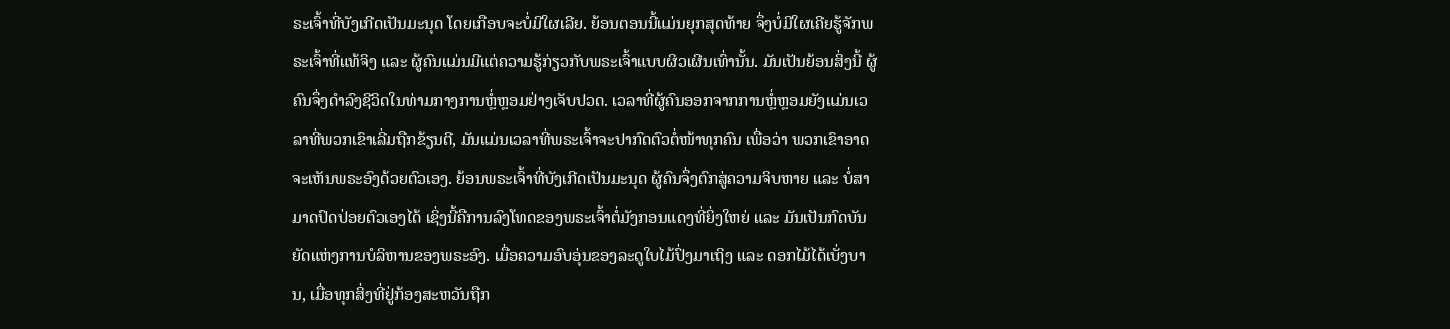ຣະເຈົ້າທີ່ບັງເກີດເປັນມະນຸດ ໂດຍເກືອບຈະບໍ່ມີໃຜເລີຍ. ຍ້ອນຕອນນີ້ແມ່ນຍຸກສຸດທ້າຍ ຈຶ່ງບໍ່ມີໃຜເຄີຍຮູ້ຈັກພຣະເຈົ້າທີ່ແທ້ຈິງ ແລະ ຜູ້ຄົນແມ່ນມີແຕ່ຄວາມຮູ້ກ່ຽວກັບພຣະເຈົ້າແບບຜິວເຜີນເທົ່ານັ້ນ. ມັນເປັນຍ້ອນສິ່ງນີ້ ຜູ້ຄົນຈຶ່ງດໍາລົງຊີວິດໃນທ່າມກາງການຫຼໍ່ຫຼອມຢ່າງເຈັບປວດ. ເວລາທີ່ຜູ້ຄົນອອກຈາກການຫຼໍ່ຫຼອມຍັງແມ່ນເວລາທີ່ພວກເຂົາເລີ່ມຖືກຂ້ຽນຕີ, ມັນແມ່ນເວລາທີ່ພຣະເຈົ້າຈະປາກົດຕົວຕໍ່ໜ້າທຸກຄົນ ເພື່ອວ່າ ພວກເຂົາອາດຈະເຫັນພຣະອົງດ້ວຍຕົວເອງ. ຍ້ອນພຣະເຈົ້າທີ່ບັງເກີດເປັນມະນຸດ ຜູ້ຄົນຈຶ່ງຕົກສູ່ຄວາມຈິບຫາຍ ແລະ ບໍ່ສາມາດປົດປ່ອຍຕົວເອງໄດ້ ເຊິ່ງນີ້ຄືການລົງໂທດຂອງພຣະເຈົ້າຕໍ່ມັງກອນແດງທີ່ຍິ່ງໃຫຍ່ ແລະ ມັນເປັນກົດບັນຍັດແຫ່ງການບໍລິຫານຂອງພຣະອົງ. ເມື່ອຄວາມອົບອຸ່ນຂອງລະດູໃບໄມ້ປົ່ງມາເຖິງ ແລະ ດອກໄມ້ໄດ້ເບັ່ງບານ, ເມື່ອທຸກສິ່ງທີ່ຢູ່ກ້ອງສະຫວັນຖືກ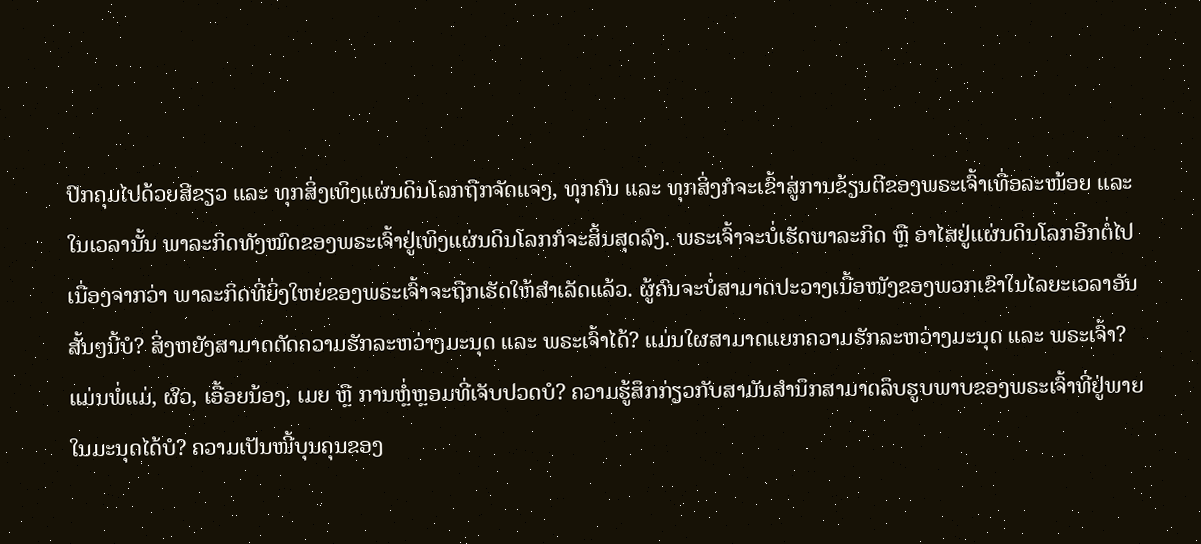ປົກຄຸມໄປດ້ວຍສີຂຽວ ແລະ ທຸກສິ່ງເທິງແຜ່ນດິນໂລກຖືກຈັດແຈງ, ທຸກຄົນ ແລະ ທຸກສິ່ງກໍຈະເຂົ້າສູ່ການຂ້ຽນຕີຂອງພຣະເຈົ້າເທື່ອລະໜ້ອຍ ແລະ ໃນເວລານັ້ນ ພາລະກິດທັງໝົດຂອງພຣະເຈົ້າຢູ່ເທິງແຜ່ນດິນໂລກກໍຈະສິ້ນສຸດລົງ. ພຣະເຈົ້າຈະບໍ່ເຮັດພາລະກິດ ຫຼື ອາໄສຢູ່ແຜ່ນດິນໂລກອີກຕໍ່ໄປ ເນື່ອງຈາກວ່າ ພາລະກິດທີ່ຍິ່ງໃຫຍ່ຂອງພຣະເຈົ້າຈະຖືກເຮັດໃຫ້ສໍາເລັດແລ້ວ. ຜູ້ຄົນຈະບໍ່ສາມາດປະວາງເນື້ອໜັງຂອງພວກເຂົາໃນໄລຍະເວລາອັນສັ້ນໆນີ້ບໍ? ສິ່ງຫຍັງສາມາດຕັດຄວາມຮັກລະຫວ່າງມະນຸດ ແລະ ພຣະເຈົ້າໄດ້? ແມ່ນໃຜສາມາດແຍກຄວາມຮັກລະຫວ່າງມະນຸດ ແລະ ພຣະເຈົ້າ? ແມ່ນພໍ່ແມ່, ຜົວ, ເອື້ອຍນ້ອງ, ເມຍ ຫຼື ການຫຼໍ່ຫຼອມທີ່ເຈັບປວດບໍ? ຄວາມຮູ້ສຶກກ່ຽວກັບສາມັນສໍານຶກສາມາດລຶບຮູບພາບຂອງພຣະເຈົ້າທີ່ຢູ່ພາຍໃນມະນຸດໄດ້ບໍ? ຄວາມເປັນໜີ້ບຸນຄຸນຂອງ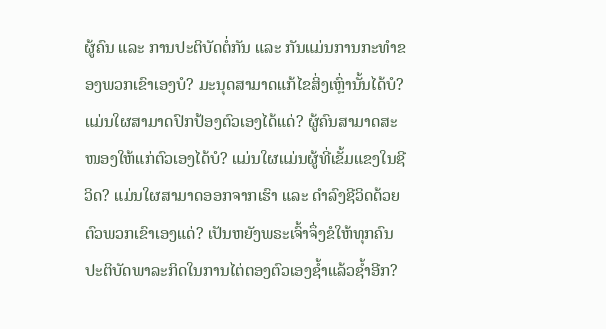ຜູ້ຄົນ ແລະ ການປະຕິບັດຕໍ່ກັນ ແລະ ກັນແມ່ນການກະທໍາຂອງພວກເຂົາເອງບໍ? ມະນຸດສາມາດແກ້ໄຂສິ່ງເຫຼົ່ານັ້ນໄດ້ບໍ? ແມ່ນໃຜສາມາດປົກປ້ອງຕົວເອງໄດ້ແດ່? ຜູ້ຄົນສາມາດສະໜອງໃຫ້ແກ່ຕົວເອງໄດ້ບໍ? ແມ່ນໃຜແມ່ນຜູ້ທີ່ເຂັ້ມແຂງໃນຊີວິດ? ແມ່ນໃຜສາມາດອອກຈາກເຮົາ ແລະ ດໍາລົງຊີວິດດ້ວຍຕົວພວກເຂົາເອງແດ່? ເປັນຫຍັງພຣະເຈົ້າຈຶ່ງຂໍໃຫ້ທຸກຄົນປະຕິບັດພາລະກິດໃນການໄຕ່ຕອງຕົວເອງຊໍ້າແລ້ວຊໍ້າອີກ?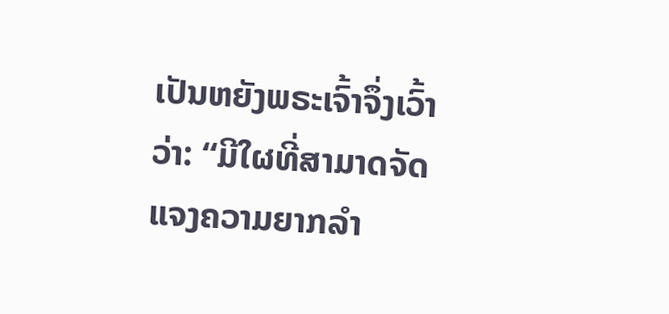ເປັນຫຍັງພຣະເຈົ້າຈຶ່ງເວົ້າວ່າ: “ມີໃຜທີ່ສາມາດຈັດແຈງຄວາມຍາກລໍາ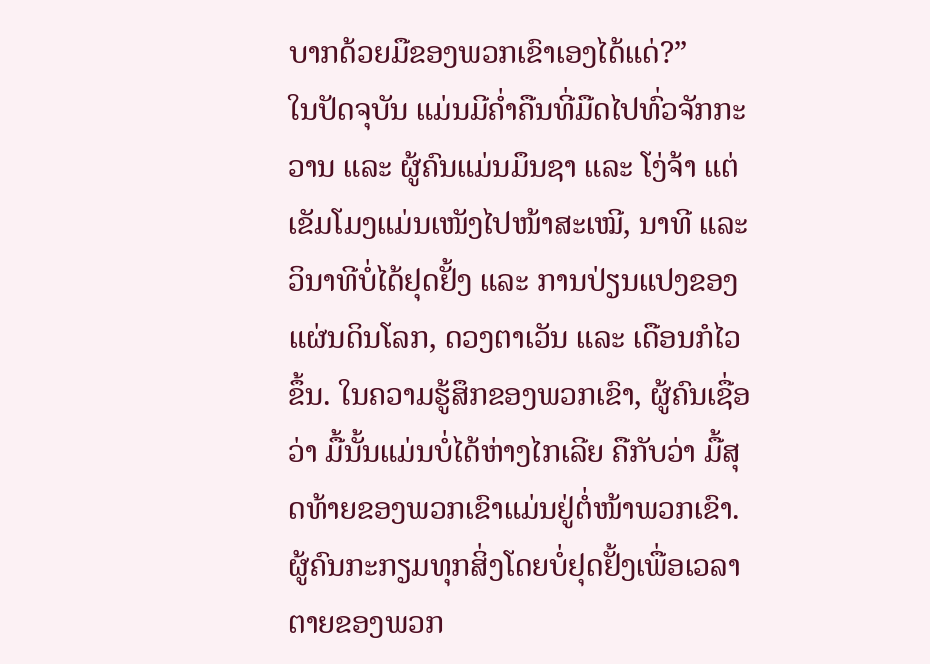ບາກດ້ວຍມືຂອງພວກເຂົາເອງໄດ້ແດ່?”
ໃນປັດຈຸບັນ ແມ່ນມີຄໍ່າຄືນທີ່ມືດໄປທົ່ວຈັກກະວານ ແລະ ຜູ້ຄົນແມ່ນມຶນຊາ ແລະ ໂງ່ຈ້າ ແຕ່ເຂັມໂມງແມ່ນເໜັງໄປໜ້າສະເໝີ, ນາທີ ແລະ ວິນາທີບໍ່ໄດ້ຢຸດຢັ້ງ ແລະ ການປ່ຽນແປງຂອງແຜ່ນດິນໂລກ, ດວງຕາເວັນ ແລະ ເດືອນກໍໄວຂຶ້ນ. ໃນຄວາມຮູ້ສຶກຂອງພວກເຂົາ, ຜູ້ຄົນເຊື່ອວ່າ ມື້ນັ້ນແມ່ນບໍ່ໄດ້ຫ່າງໄກເລີຍ ຄືກັບວ່າ ມື້ສຸດທ້າຍຂອງພວກເຂົາແມ່ນຢູ່ຕໍ່ໜ້າພວກເຂົາ. ຜູ້ຄົນກະກຽມທຸກສິ່ງໂດຍບໍ່ຢຸດຢັ້ງເພື່ອເວລາຕາຍຂອງພວກ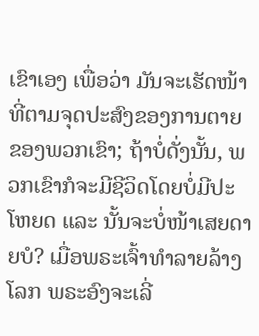ເຂົາເອງ ເພື່ອວ່າ ມັນຈະເຮັດໜ້າທີ່ຕາມຈຸດປະສົງຂອງການຕາຍຂອງພວກເຂົາ; ຖ້າບໍ່ດັ່ງນັ້ນ, ພວກເຂົາກໍຈະມີຊີວິດໂດຍບໍ່ມີປະໂຫຍດ ແລະ ນັ້ນຈະບໍ່ໜ້າເສຍດາຍບໍ? ເມື່ອພຣະເຈົ້າທໍາລາຍລ້າງໂລກ ພຣະອົງຈະເລີ່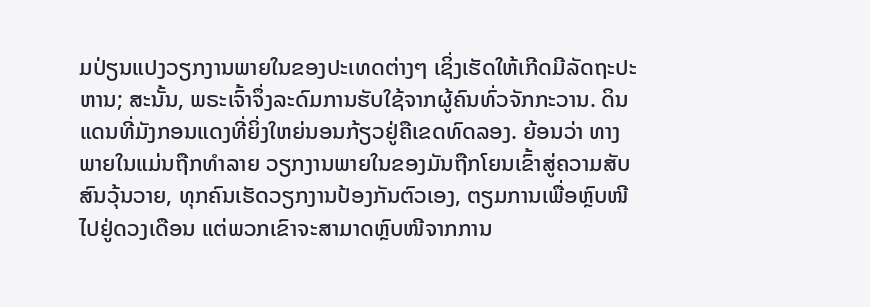ມປ່ຽນແປງວຽກງານພາຍໃນຂອງປະເທດຕ່າງໆ ເຊິ່ງເຮັດໃຫ້ເກີດມີລັດຖະປະຫານ; ສະນັ້ນ, ພຣະເຈົ້າຈຶ່ງລະດົມການຮັບໃຊ້ຈາກຜູ້ຄົນທົ່ວຈັກກະວານ. ດິນແດນທີ່ມັງກອນແດງທີ່ຍິ່ງໃຫຍ່ນອນກ້ຽວຢູ່ຄືເຂດທົດລອງ. ຍ້ອນວ່າ ທາງພາຍໃນແມ່ນຖືກທໍາລາຍ ວຽກງານພາຍໃນຂອງມັນຖືກໂຍນເຂົ້າສູ່ຄວາມສັບສົນວຸ້ນວາຍ, ທຸກຄົນເຮັດວຽກງານປ້ອງກັນຕົວເອງ, ຕຽມການເພື່ອຫຼົບໜີໄປຢູ່ດວງເດືອນ ແຕ່ພວກເຂົາຈະສາມາດຫຼົບໜີຈາກການ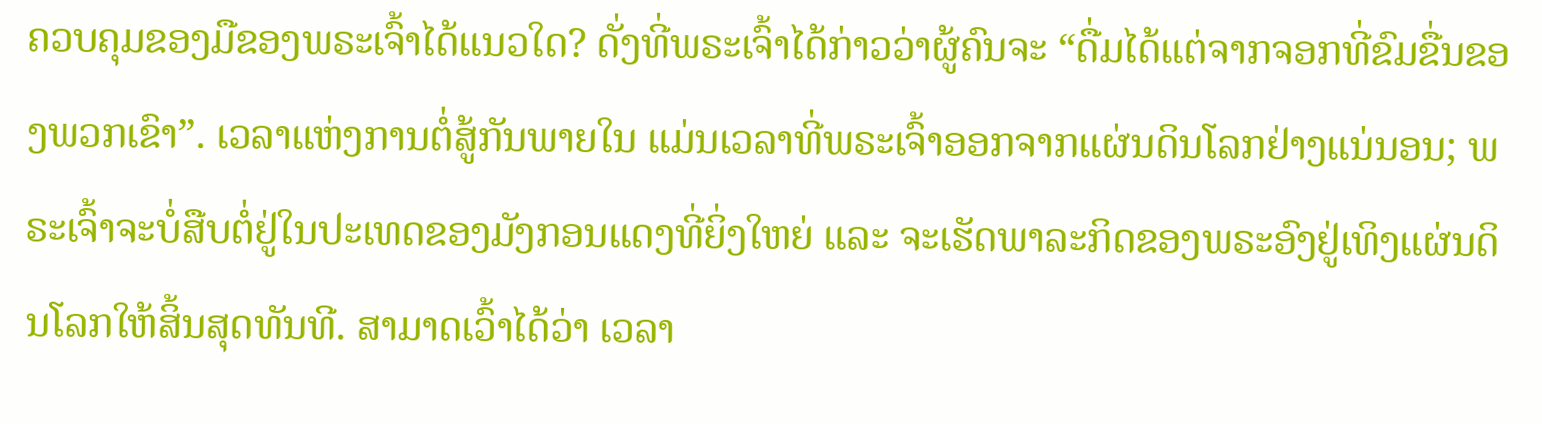ຄວບຄຸມຂອງມືຂອງພຣະເຈົ້າໄດ້ແນວໃດ? ດັ່ງທີ່ພຣະເຈົ້າໄດ້ກ່າວວ່າຜູ້ຄົນຈະ “ດື່ມໄດ້ແຕ່ຈາກຈອກທີ່ຂົມຂື່ນຂອງພວກເຂົາ”. ເວລາແຫ່ງການຕໍ່ສູ້ກັນພາຍໃນ ແມ່ນເວລາທີ່ພຣະເຈົ້າອອກຈາກແຜ່ນດິນໂລກຢ່າງແນ່ນອນ; ພຣະເຈົ້າຈະບໍ່ສືບຕໍ່ຢູ່ໃນປະເທດຂອງມັງກອນແດງທີ່ຍິ່ງໃຫຍ່ ແລະ ຈະເຮັດພາລະກິດຂອງພຣະອົງຢູ່ເທິງແຜ່ນດິນໂລກໃຫ້ສິ້ນສຸດທັນທີ. ສາມາດເວົ້າໄດ້ວ່າ ເວລາ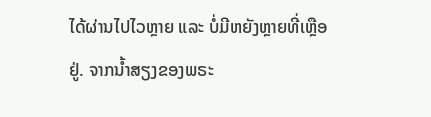ໄດ້ຜ່ານໄປໄວຫຼາຍ ແລະ ບໍ່ມີຫຍັງຫຼາຍທີ່ເຫຼືອຢູ່. ຈາກນໍ້າສຽງຂອງພຣະ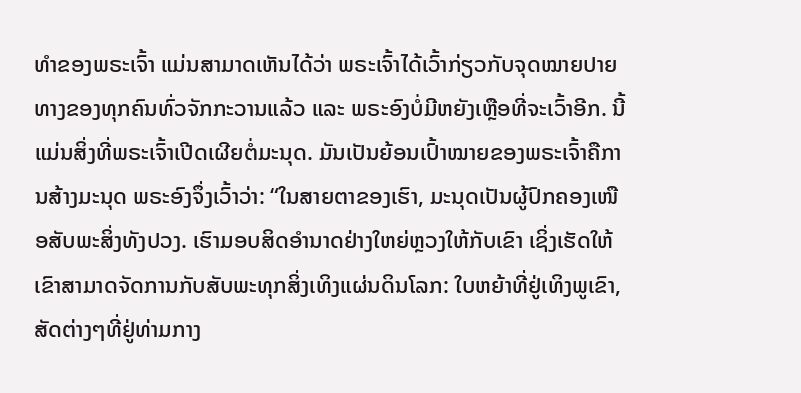ທໍາຂອງພຣະເຈົ້າ ແມ່ນສາມາດເຫັນໄດ້ວ່າ ພຣະເຈົ້າໄດ້ເວົ້າກ່ຽວກັບຈຸດໝາຍປາຍທາງຂອງທຸກຄົນທົ່ວຈັກກະວານແລ້ວ ແລະ ພຣະອົງບໍ່ມີຫຍັງເຫຼືອທີ່ຈະເວົ້າອີກ. ນີ້ແມ່ນສິ່ງທີ່ພຣະເຈົ້າເປີດເຜີຍຕໍ່ມະນຸດ. ມັນເປັນຍ້ອນເປົ້າໝາຍຂອງພຣະເຈົ້າຄືການສ້າງມະນຸດ ພຣະອົງຈຶ່ງເວົ້າວ່າ: “ໃນສາຍຕາຂອງເຮົາ, ມະນຸດເປັນຜູ້ປົກຄອງເໜືອສັບພະສິ່ງທັງປວງ. ເຮົາມອບສິດອຳນາດຢ່າງໃຫຍ່ຫຼວງໃຫ້ກັບເຂົາ ເຊິ່ງເຮັດໃຫ້ເຂົາສາມາດຈັດການກັບສັບພະທຸກສິ່ງເທິງແຜ່ນດິນໂລກ: ໃບຫຍ້າທີ່ຢູ່ເທິງພູເຂົາ, ສັດຕ່າງໆທີ່ຢູ່ທ່າມກາງ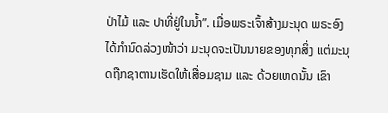ປ່າໄມ້ ແລະ ປາທີ່ຢູ່ໃນນໍ້າ”. ເມື່ອພຣະເຈົ້າສ້າງມະນຸດ ພຣະອົງໄດ້ກໍານົດລ່ວງໜ້າວ່າ ມະນຸດຈະເປັນນາຍຂອງທຸກສິ່ງ ແຕ່ມະນຸດຖືກຊາຕານເຮັດໃຫ້ເສື່ອມຊາມ ແລະ ດ້ວຍເຫດນັ້ນ ເຂົາ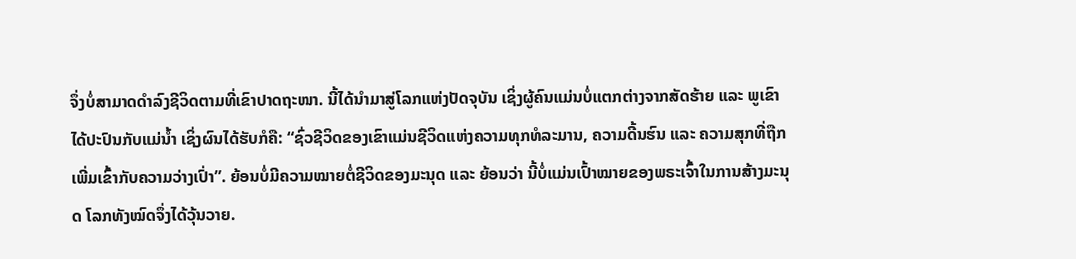ຈຶ່ງບໍ່ສາມາດດໍາລົງຊີວິດຕາມທີ່ເຂົາປາດຖະໜາ. ນີ້ໄດ້ນໍາມາສູ່ໂລກແຫ່ງປັດຈຸບັນ ເຊິ່ງຜູ້ຄົນແມ່ນບໍ່ແຕກຕ່າງຈາກສັດຮ້າຍ ແລະ ພູເຂົາໄດ້ປະປົນກັບແມ່ນໍ້າ ເຊິ່ງຜົນໄດ້ຮັບກໍຄື: “ຊົ່ວຊີວິດຂອງເຂົາແມ່ນຊີວິດແຫ່ງຄວາມທຸກທໍລະມານ, ຄວາມດີ້ນຮົນ ແລະ ຄວາມສຸກທີ່ຖືກເພີ່ມເຂົ້າກັບຄວາມວ່າງເປົ່າ”. ຍ້ອນບໍ່ມີຄວາມໝາຍຕໍ່ຊີວິດຂອງມະນຸດ ແລະ ຍ້ອນວ່າ ນີ້ບໍ່ແມ່ນເປົ້າໝາຍຂອງພຣະເຈົ້າໃນການສ້າງມະນຸດ ໂລກທັງໝົດຈຶ່ງໄດ້ວຸ້ນວາຍ.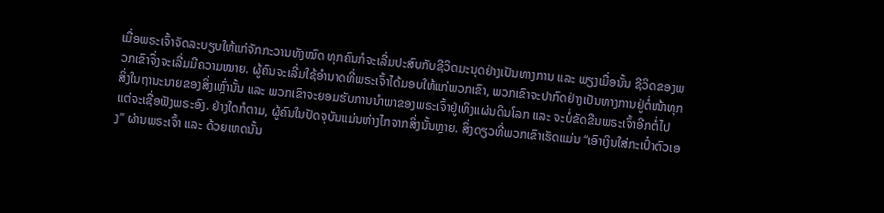ເມື່ອພຣະເຈົ້າຈັດລະບຽບໃຫ້ແກ່ຈັກກະວານທັງໝົດ ທຸກຄົນກໍຈະເລີ່ມປະສົບກັບຊີວິດມະນຸດຢ່າງເປັນທາງການ ແລະ ພຽງເມື່ອນັ້ນ ຊີວິດຂອງພວກເຂົາຈຶ່ງຈະເລີ່ມມີຄວາມໝາຍ. ຜູ້ຄົນຈະເລີ່ມໃຊ້ອໍານາດທີ່ພຣະເຈົ້າໄດ້ມອບໃຫ້ແກ່ພວກເຂົາ, ພວກເຂົາຈະປາກົດຢ່າງເປັນທາງການຢູ່ຕໍ່ໜ້າທຸກສິ່ງໃນຖານະນາຍຂອງສິ່ງເຫຼົ່ານັ້ນ ແລະ ພວກເຂົາຈະຍອມຮັບການນໍາພາຂອງພຣະເຈົ້າຢູ່ເທິງແຜ່ນດິນໂລກ ແລະ ຈະບໍ່ຂັດຂືນພຣະເຈົ້າອີກຕໍ່ໄປ ແຕ່ຈະເຊື່ອຟັງພຣະອົງ. ຢ່າງໃດກໍຕາມ, ຜູ້ຄົນໃນປັດຈຸບັນແມ່ນຫ່າງໄກຈາກສິ່ງນັ້ນຫຼາຍ. ສິ່ງດຽວທີ່ພວກເຂົາເຮັດແມ່ນ “ເອົາເງິນໃສ່ກະເປົ໋າຕົວເອງ” ຜ່ານພຣະເຈົ້າ ແລະ ດ້ວຍເຫດນັ້ນ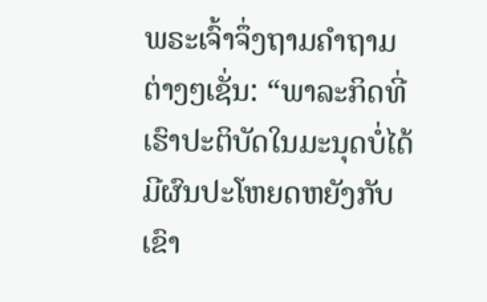ພຣະເຈົ້າຈຶ່ງຖາມຄໍາຖາມຕ່າງໆເຊັ່ນ: “ພາລະກິດທີ່ເຮົາປະຕິບັດໃນມະນຸດບໍ່ໄດ້ມີຜົນປະໂຫຍດຫຍັງກັບເຂົາ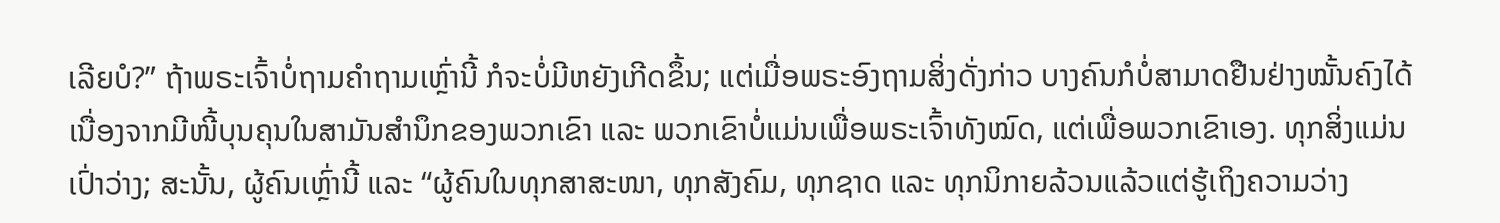ເລີຍບໍ?” ຖ້າພຣະເຈົ້າບໍ່ຖາມຄໍາຖາມເຫຼົ່ານີ້ ກໍຈະບໍ່ມີຫຍັງເກີດຂຶ້ນ; ແຕ່ເມື່ອພຣະອົງຖາມສິ່ງດັ່ງກ່າວ ບາງຄົນກໍບໍ່ສາມາດຢືນຢ່າງໝັ້ນຄົງໄດ້ ເນື່ອງຈາກມີໜີ້ບຸນຄຸນໃນສາມັນສໍານຶກຂອງພວກເຂົາ ແລະ ພວກເຂົາບໍ່ແມ່ນເພື່ອພຣະເຈົ້າທັງໝົດ, ແຕ່ເພື່ອພວກເຂົາເອງ. ທຸກສິ່ງແມ່ນເປົ່າວ່າງ; ສະນັ້ນ, ຜູ້ຄົນເຫຼົ່ານີ້ ແລະ “ຜູ້ຄົນໃນທຸກສາສະໜາ, ທຸກສັງຄົມ, ທຸກຊາດ ແລະ ທຸກນິກາຍລ້ວນແລ້ວແຕ່ຮູ້ເຖິງຄວາມວ່າງ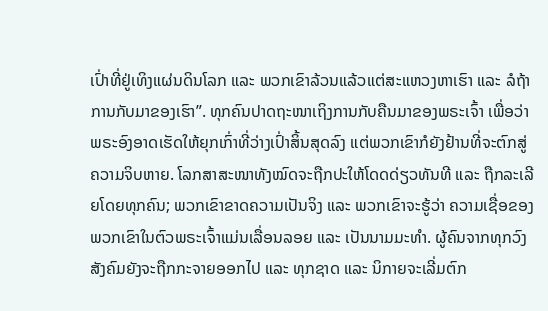ເປົ່າທີ່ຢູ່ເທິງແຜ່ນດິນໂລກ ແລະ ພວກເຂົາລ້ວນແລ້ວແຕ່ສະແຫວງຫາເຮົາ ແລະ ລໍຖ້າການກັບມາຂອງເຮົາ”. ທຸກຄົນປາດຖະໜາເຖິງການກັບຄືນມາຂອງພຣະເຈົ້າ ເພື່ອວ່າ ພຣະອົງອາດເຮັດໃຫ້ຍຸກເກົ່າທີ່ວ່າງເປົ່າສິ້ນສຸດລົງ ແຕ່ພວກເຂົາກໍຍັງຢ້ານທີ່ຈະຕົກສູ່ຄວາມຈິບຫາຍ. ໂລກສາສະໜາທັງໝົດຈະຖືກປະໃຫ້ໂດດດ່ຽວທັນທີ ແລະ ຖືກລະເລີຍໂດຍທຸກຄົນ; ພວກເຂົາຂາດຄວາມເປັນຈິງ ແລະ ພວກເຂົາຈະຮູ້ວ່າ ຄວາມເຊື່ອຂອງພວກເຂົາໃນຕົວພຣະເຈົ້າແມ່ນເລື່ອນລອຍ ແລະ ເປັນນາມມະທໍາ. ຜູ້ຄົນຈາກທຸກວົງສັງຄົມຍັງຈະຖືກກະຈາຍອອກໄປ ແລະ ທຸກຊາດ ແລະ ນິກາຍຈະເລີ່ມຕົກ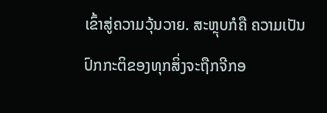ເຂົ້າສູ່ຄວາມວຸ້ນວາຍ. ສະຫຼຸບກໍຄື ຄວາມເປັນປົກກະຕິຂອງທຸກສິ່ງຈະຖືກຈີກອ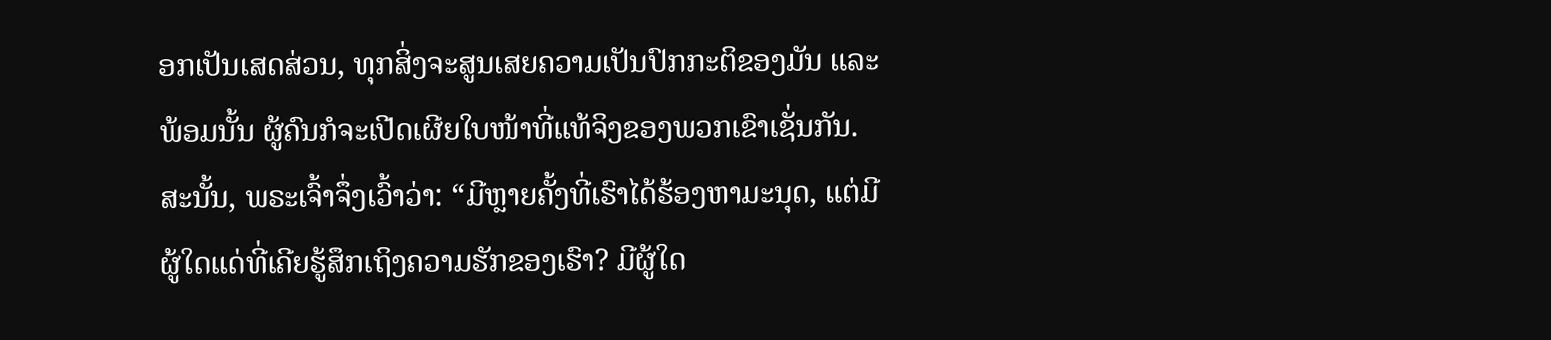ອກເປັນເສດສ່ວນ, ທຸກສິ່ງຈະສູນເສຍຄວາມເປັນປົກກະຕິຂອງມັນ ແລະ ພ້ອມນັ້ນ ຜູ້ຄົນກໍຈະເປີດເຜີຍໃບໜ້າທີ່ແທ້ຈິງຂອງພວກເຂົາເຊັ່ນກັນ. ສະນັ້ນ, ພຣະເຈົ້າຈຶ່ງເວົ້າວ່າ: “ມີຫຼາຍຄັ້ງທີ່ເຮົາໄດ້ຮ້ອງຫາມະນຸດ, ແຕ່ມີຜູ້ໃດແດ່ທີ່ເຄີຍຮູ້ສຶກເຖິງຄວາມຮັກຂອງເຮົາ? ມີຜູ້ໃດ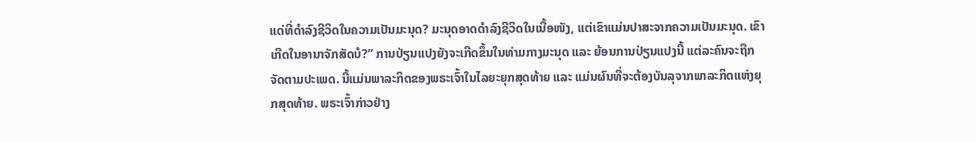ແດ່ທີ່ດຳລົງຊີວິດໃນຄວາມເປັນມະນຸດ? ມະນຸດອາດດຳລົງຊີວິດໃນເນື້ອໜັງ, ແຕ່ເຂົາແມ່ນປາສະຈາກຄວາມເປັນມະນຸດ. ເຂົາເກີດໃນອານາຈັກສັດບໍ?” ການປ່ຽນແປງຍັງຈະເກີດຂຶ້ນໃນທ່າມກາງມະນຸດ ແລະ ຍ້ອນການປ່ຽນແປງນີ້ ແຕ່ລະຄົນຈະຖືກຈັດຕາມປະເພດ. ນີ້ແມ່ນພາລະກິດຂອງພຣະເຈົ້າໃນໄລຍະຍຸກສຸດທ້າຍ ແລະ ແມ່ນຜົນທີ່ຈະຕ້ອງບັນລຸຈາກພາລະກິດແຫ່ງຍຸກສຸດທ້າຍ. ພຣະເຈົ້າກ່າວຢ່າງ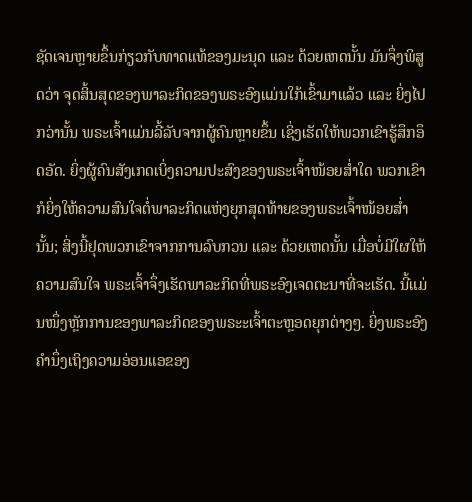ຊັດເຈນຫຼາຍຂຶ້ນກ່ຽວກັບທາດແທ້ຂອງມະນຸດ ແລະ ດ້ວຍເຫດນັ້ນ ມັນຈຶ່ງພິສູດວ່າ ຈຸດສິ້ນສຸດຂອງພາລະກິດຂອງພຣະອົງແມ່ນໃກ້ເຂົ້າມາແລ້ວ ແລະ ຍິ່ງໄປກວ່ານັ້ນ ພຣະເຈົ້າແມ່ນລີ້ລັບຈາກຜູ້ຄົນຫຼາຍຂຶ້ນ ເຊິ່ງເຮັດໃຫ້ພວກເຂົາຮູ້ສຶກອຶດອັດ. ຍິ່ງຜູ້ຄົນສັງເກດເບິ່ງຄວາມປະສົງຂອງພຣະເຈົ້າໜ້ອຍສໍ່າໃດ ພວກເຂົາກໍຍິ່ງໃຫ້ຄວາມສົນໃຈຕໍ່ພາລະກິດແຫ່ງຍຸກສຸດທ້າຍຂອງພຣະເຈົ້າໜ້ອຍສໍ່ານັ້ນ; ສິ່ງນີ້ຢຸດພວກເຂົາຈາກການລົບກວນ ແລະ ດ້ວຍເຫດນັ້ນ ເມື່ອບໍ່ມີໃຜໃຫ້ຄວາມສົນໃຈ ພຣະເຈົ້າຈຶ່ງເຮັດພາລະກິດທີ່ພຣະອົງເຈດຕະນາທີ່ຈະເຮັດ. ນີ້ແມ່ນໜຶ່ງຫຼັກການຂອງພາລະກິດຂອງພຣະະເຈົ້າຕະຫຼອດຍຸກຕ່າງໆ. ຍິ່ງພຣະອົງຄໍານຶ່ງເຖິງຄວາມອ່ອນແອຂອງ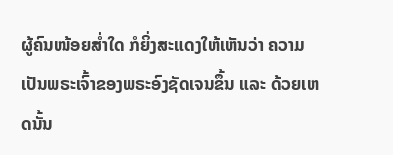ຜູ້ຄົນໜ້ອຍສໍ່າໃດ ກໍຍິ່ງສະແດງໃຫ້ເຫັນວ່າ ຄວາມເປັນພຣະເຈົ້າຂອງພຣະອົງຊັດເຈນຂຶ້ນ ແລະ ດ້ວຍເຫດນັ້ນ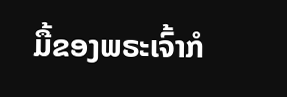ມື້ຂອງພຣະເຈົ້າກໍ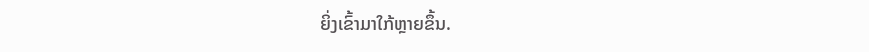ຍິ່ງເຂົ້າມາໃກ້ຫຼາຍຂຶ້ນ.